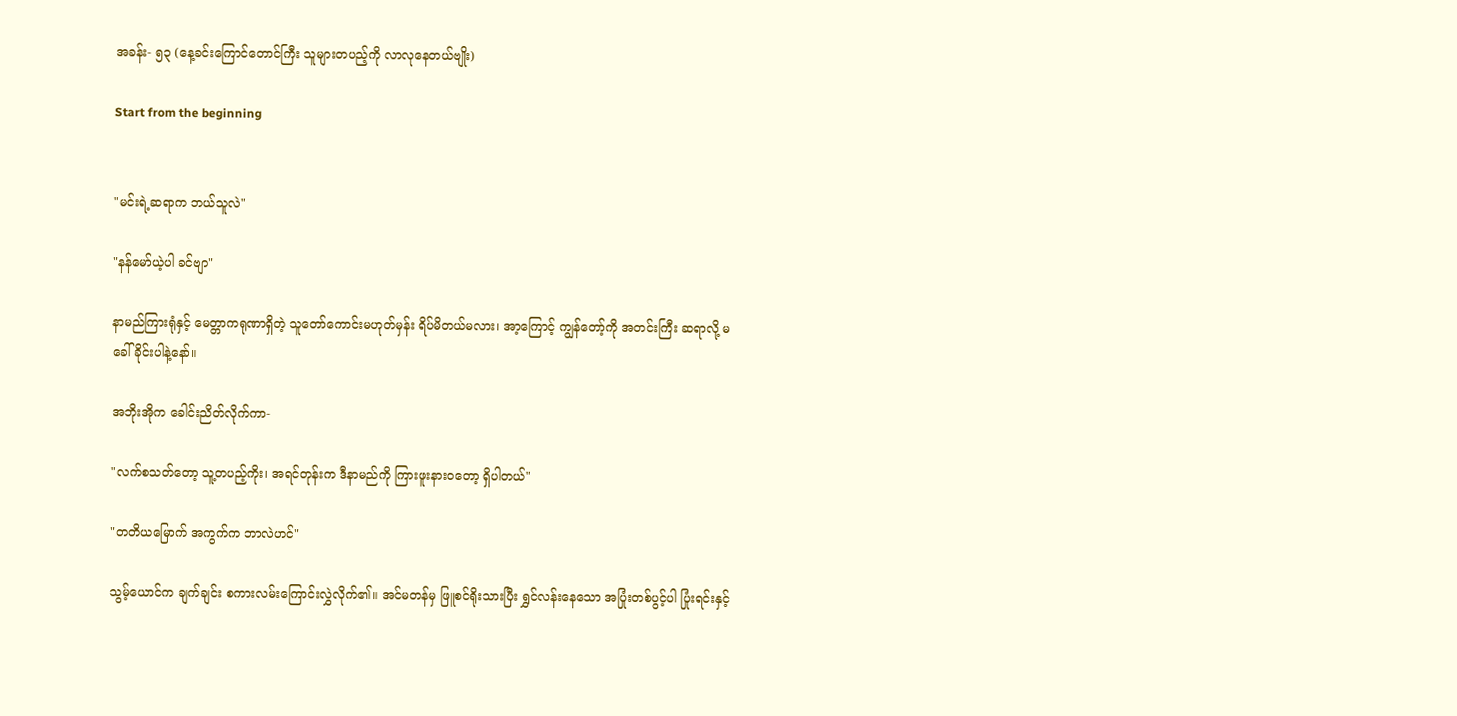အခန်း- ၅၃ (နေ့ခင်းကြောင်တောင်ကြီး သူများတပည့်ကို လာလုနေတယ်ဗျိုး)

Start from the beginning


"မင်းရဲ့ဆရာက ဘယ်သူလဲ"

"နန်မော်ယဲ့ပါ ခင်ဗျာ"

နာမည်ကြားရုံနှင့် မေတ္တာကရုဏာရှိတဲ့ သူတော်ကောင်းမဟုတ်မှန်း ရိပ်မိတယ်မလား၊ အာ့ကြောင့် ကျွန်တော့်ကို အတင်းကြီး ဆရာလို့ မခေါ်ခိုင်းပါနဲ့နော်။

အဘိုးအိုက ခေါင်းညိတ်လိုက်ကာ-

"လက်စသတ်တော့ သူ့တပည့်ကိုး၊ အရင်တုန်းက ဒီနာမည်ကို ကြားဖူးနားဝတော့ ရှိပါတယ်"

"တတိယမြောက် အကွက်က ဘာလဲဟင်"

သွမ့်ယောင်က ချက်ချင်း စကားလမ်းကြောင်းလွှဲလိုက်၏။ အင်မတန်မှ ဖြူစင်ရိုးသားပြီး ရွှင်လန်းနေသော အပြုံးတစ်ပွင့်ပါ ပြုံးရင်းနှင့်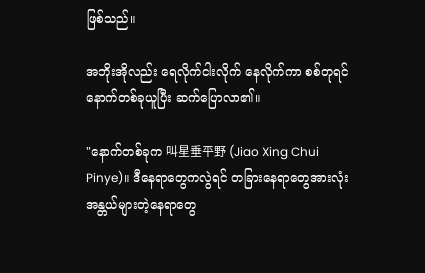ဖြစ်သည်။

အဘိုးအိုလည်း ရေလိုက်ငါးလိုက် နေလိုက်ကာ စစ်တုရင်နောက်တစ်ခုယူပြီး ဆက်ပြောလာ၏။

"နောက်တစ်ခုက 叫星垂平野 (Jiao Xing Chui Pinye)။ ဒီနေရာတွေကလွဲရင် တခြားနေရာတွေအားလုံး အန္တယ်များတဲ့နေရာတွေ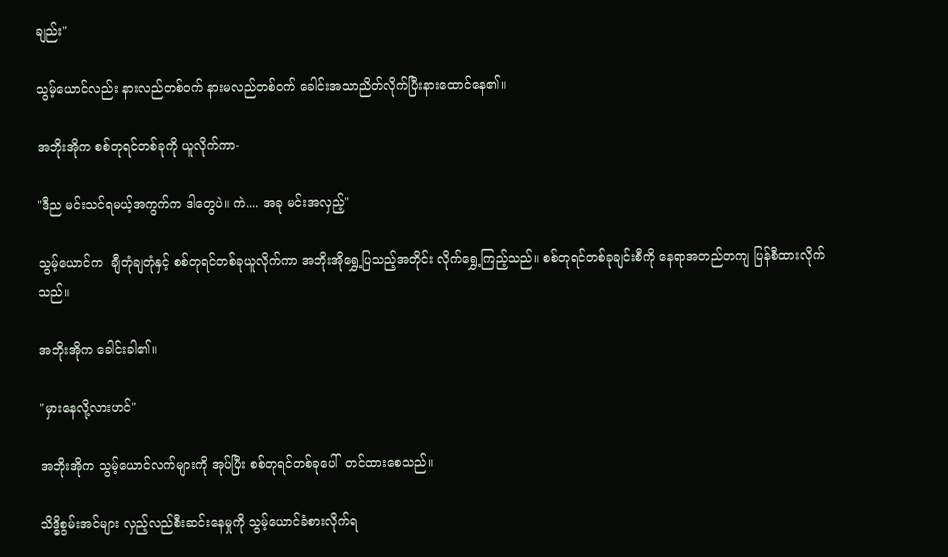ချည်း"

သွမ့်ယောင်လည်း နားလည်တစ်၀က် နားမလည်တစ်၀က် ခေါင်းအသာညိတ်လိုက်ပြီးနားထောင်နေ၏။

အဘိုးအိုက စစ်တုရင်တစ်ခုကို ယူလိုက်ကာ-

"ဒီည မင်းသင်ရမယ့်အကွက်က ဒါတွေပဲ။ ကဲ.... အခု မင်းအလှည့်"

သွမ့်ယောင်က  ချီတုံချတုံနှင့် စစ်တုရင်တစ်ခုယူလိုက်ကာ အဘိုးအိုရွှေ့ပြသည့်အတိုင်း လိုက်ရွှေ့ကြည့်သည်။ စစ်တုရင်တစ်ခုချင်းစီကို နေရာအတည်တကျ ပြန်စီထားလိုက်သည်။

အဘိုးအိုက ခေါင်းခါ၏။

"မှားနေလို့လားဟင်"

အဘိုးအိုက သွမ့်ယောင်လက်များကို အုပ်ပြီး စစ်တုရင်တစ်ခုပေါ်  တင်ထားစေသည်။

သိဒ္ဓိစွမ်းအင်များ လှည့်လည်စီးဆင်းနေမှုကို သွမ့်ယောင်ခံစားလိုက်ရ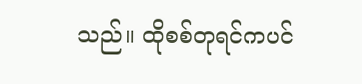သည်။ ထိုစစ်တုရင်ကပင်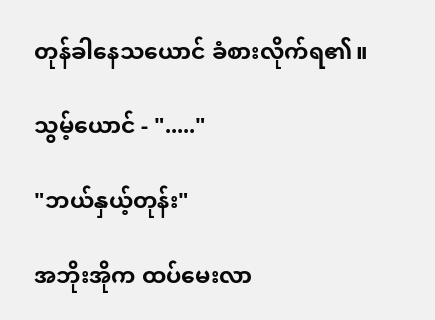တုန်ခါနေသယောင် ခံစားလိုက်ရ၏။

သွမ့်ယောင် - "....."

"ဘယ်နှယ့်တုန်း"

အဘိုးအိုက ထပ်မေးလာ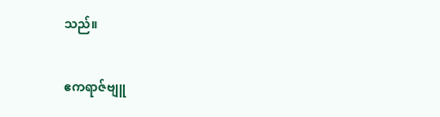သည်။

ဧကရာဇ်ဗျူ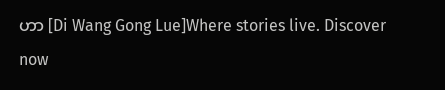ဟာ [Di Wang Gong Lue]Where stories live. Discover now